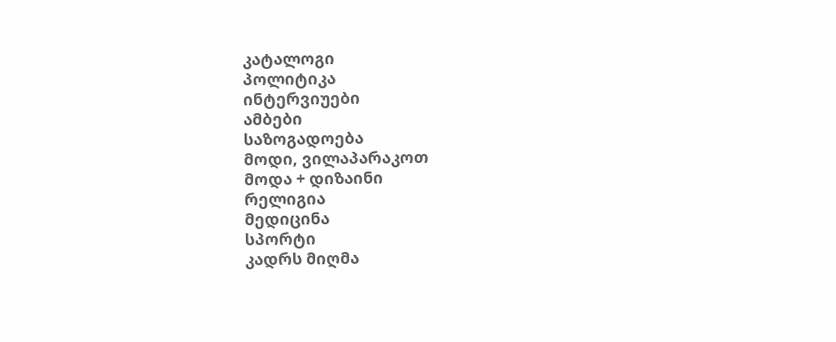კატალოგი
პოლიტიკა
ინტერვიუები
ამბები
საზოგადოება
მოდი, ვილაპარაკოთ
მოდა + დიზაინი
რელიგია
მედიცინა
სპორტი
კადრს მიღმა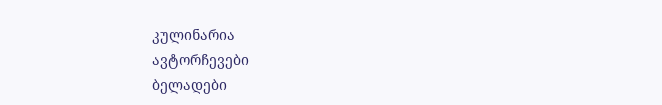კულინარია
ავტორჩევები
ბელადები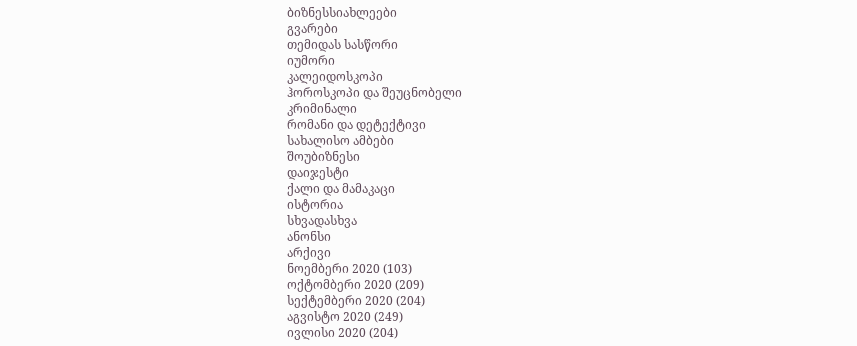ბიზნესსიახლეები
გვარები
თემიდას სასწორი
იუმორი
კალეიდოსკოპი
ჰოროსკოპი და შეუცნობელი
კრიმინალი
რომანი და დეტექტივი
სახალისო ამბები
შოუბიზნესი
დაიჯესტი
ქალი და მამაკაცი
ისტორია
სხვადასხვა
ანონსი
არქივი
ნოემბერი 2020 (103)
ოქტომბერი 2020 (209)
სექტემბერი 2020 (204)
აგვისტო 2020 (249)
ივლისი 2020 (204)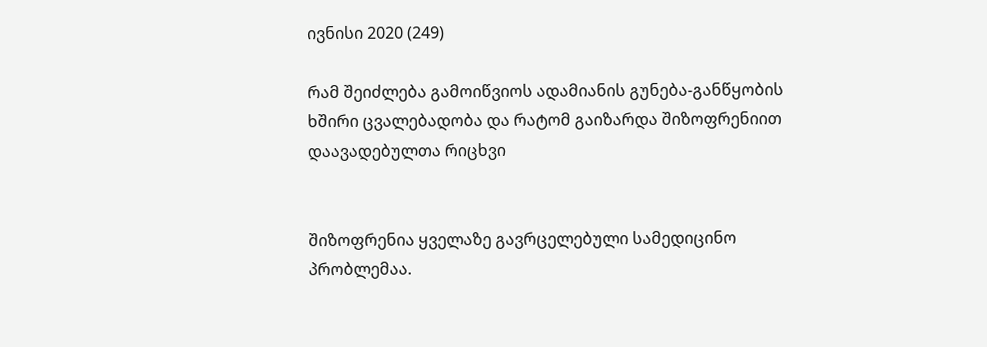ივნისი 2020 (249)

რამ შეიძლება გამოიწვიოს ადამიანის გუნება-განწყობის ხშირი ცვალებადობა და რატომ გაიზარდა შიზოფრენიით დაავადებულთა რიცხვი


შიზოფრენია ყველაზე გავრცელებული სამედიცინო პრობლემაა.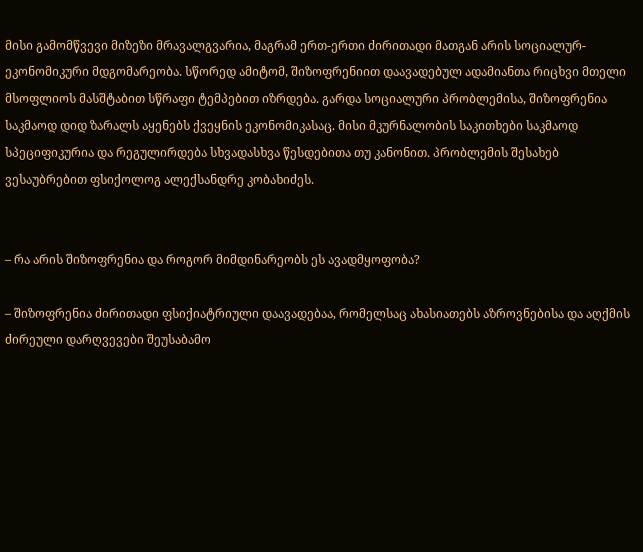მისი გამომწვევი მიზეზი მრავალგვარია, მაგრამ ერთ-ერთი ძირითადი მათგან არის სოციალურ-ეკონომიკური მდგომარეობა. სწორედ ამიტომ, შიზოფრენიით დაავადებულ ადამიანთა რიცხვი მთელი მსოფლიოს მასშტაბით სწრაფი ტემპებით იზრდება. გარდა სოციალური პრობლემისა, შიზოფრენია საკმაოდ დიდ ზარალს აყენებს ქვეყნის ეკონომიკასაც. მისი მკურნალობის საკითხები საკმაოდ სპეციფიკურია და რეგულირდება სხვადასხვა წესდებითა თუ კანონით. პრობლემის შესახებ ვესაუბრებით ფსიქოლოგ ალექსანდრე კობახიძეს.


– რა არის შიზოფრენია და როგორ მიმდინარეობს ეს ავადმყოფობა?

– შიზოფრენია ძირითადი ფსიქიატრიული დაავადებაა, რომელსაც ახასიათებს აზროვნებისა და აღქმის ძირეული დარღვევები შეუსაბამო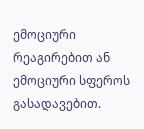ემოციური რეაგირებით ან ემოციური სფეროს გასადავებით.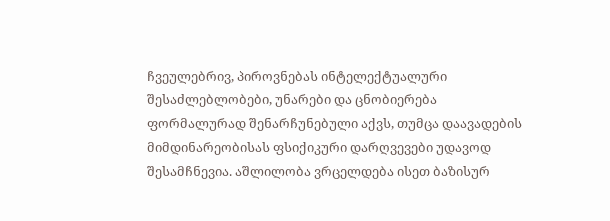ჩვეულებრივ, პიროვნებას ინტელექტუალური შესაძლებლობები, უნარები და ცნობიერება ფორმალურად შენარჩუნებული აქვს, თუმცა დაავადების მიმდინარეობისას ფსიქიკური დარღვევები უდავოდ შესამჩნევია. აშლილობა ვრცელდება ისეთ ბაზისურ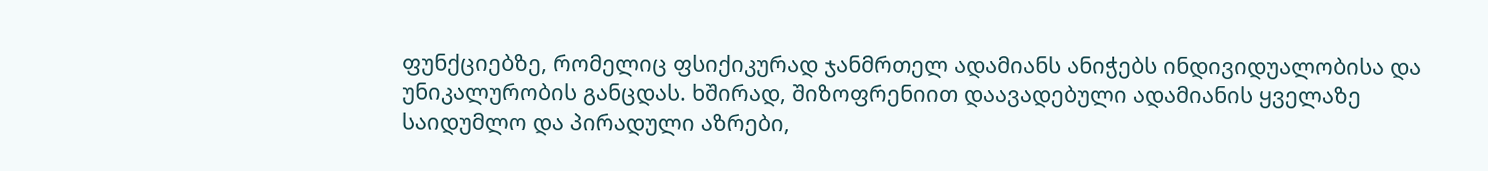ფუნქციებზე, რომელიც ფსიქიკურად ჯანმრთელ ადამიანს ანიჭებს ინდივიდუალობისა და უნიკალურობის განცდას. ხშირად, შიზოფრენიით დაავადებული ადამიანის ყველაზე საიდუმლო და პირადული აზრები,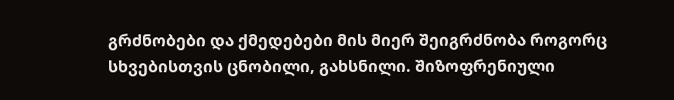გრძნობები და ქმედებები მის მიერ შეიგრძნობა როგორც სხვებისთვის ცნობილი, გახსნილი. შიზოფრენიული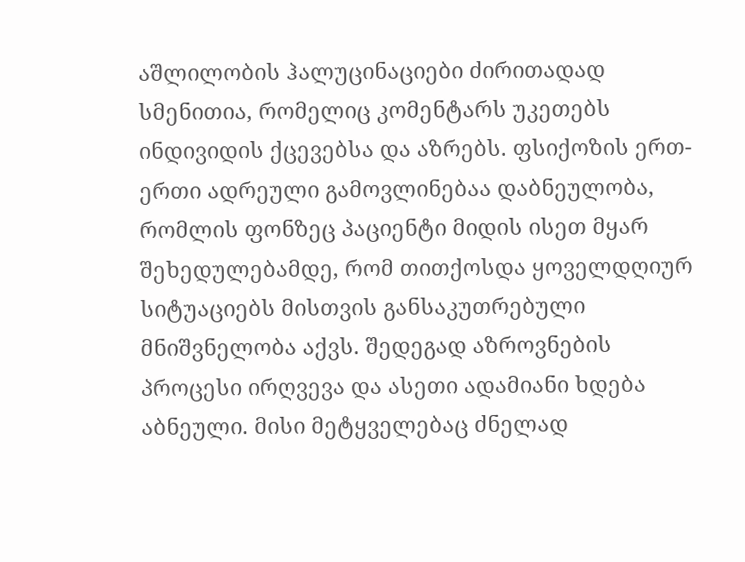აშლილობის ჰალუცინაციები ძირითადად სმენითია, რომელიც კომენტარს უკეთებს ინდივიდის ქცევებსა და აზრებს. ფსიქოზის ერთ-ერთი ადრეული გამოვლინებაა დაბნეულობა, რომლის ფონზეც პაციენტი მიდის ისეთ მყარ შეხედულებამდე, რომ თითქოსდა ყოველდღიურ სიტუაციებს მისთვის განსაკუთრებული მნიშვნელობა აქვს. შედეგად აზროვნების პროცესი ირღვევა და ასეთი ადამიანი ხდება აბნეული. მისი მეტყველებაც ძნელად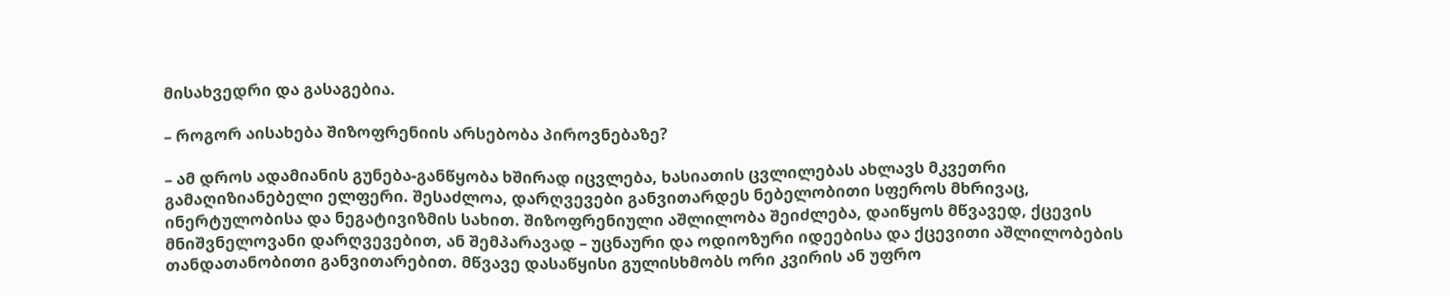მისახვედრი და გასაგებია.

– როგორ აისახება შიზოფრენიის არსებობა პიროვნებაზე?

– ამ დროს ადამიანის გუნება-განწყობა ხშირად იცვლება, ხასიათის ცვლილებას ახლავს მკვეთრი გამაღიზიანებელი ელფერი. შესაძლოა, დარღვევები განვითარდეს ნებელობითი სფეროს მხრივაც, ინერტულობისა და ნეგატივიზმის სახით. შიზოფრენიული აშლილობა შეიძლება, დაიწყოს მწვავედ, ქცევის მნიშვნელოვანი დარღვევებით, ან შემპარავად – უცნაური და ოდიოზური იდეებისა და ქცევითი აშლილობების თანდათანობითი განვითარებით. მწვავე დასაწყისი გულისხმობს ორი კვირის ან უფრო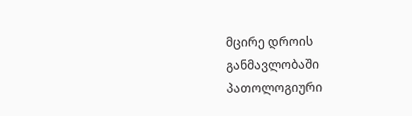მცირე დროის განმავლობაში პათოლოგიური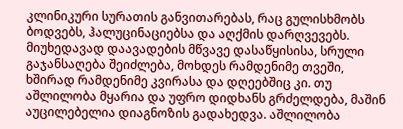კლინიკური სურათის განვითარებას, რაც გულისხმობს ბოდვებს, ჰალუცინაციებსა და აღქმის დარღვევებს. მიუხედავად დაავადების მწვავე დასაწყისისა, სრული გაჯანსაღება შეიძლება, მოხდეს რამდენიმე თვეში, ხშირად რამდენიმე კვირასა და დღეებშიც კი. თუ აშლილობა მყარია და უფრო დიდხანს გრძელდება, მაშინ აუცილებელია დიაგნოზის გადახედვა. აშლილობა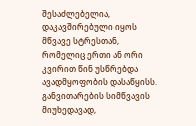შესაძლებელია, დაკავშირებული იყოს მწვავე სტრესთან, რომელიც ერთი ან ორი კვირით წინ უსწრებდა ავადმყოფობის დასაწყისს. განვითარების სიმწვავის მიუხედავად,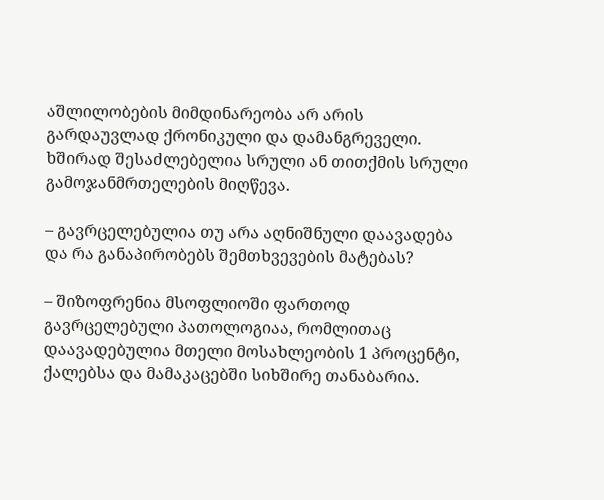აშლილობების მიმდინარეობა არ არის გარდაუვლად ქრონიკული და დამანგრეველი. ხშირად შესაძლებელია სრული ან თითქმის სრული გამოჯანმრთელების მიღწევა.

– გავრცელებულია თუ არა აღნიშნული დაავადება და რა განაპირობებს შემთხვევების მატებას?

– შიზოფრენია მსოფლიოში ფართოდ გავრცელებული პათოლოგიაა, რომლითაც დაავადებულია მთელი მოსახლეობის 1 პროცენტი, ქალებსა და მამაკაცებში სიხშირე თანაბარია.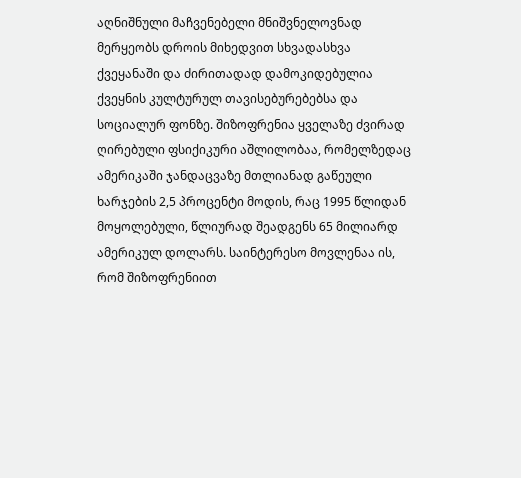აღნიშნული მაჩვენებელი მნიშვნელოვნად მერყეობს დროის მიხედვით სხვადასხვა ქვეყანაში და ძირითადად დამოკიდებულია ქვეყნის კულტურულ თავისებურებებსა და სოციალურ ფონზე. შიზოფრენია ყველაზე ძვირად ღირებული ფსიქიკური აშლილობაა, რომელზედაც ამერიკაში ჯანდაცვაზე მთლიანად გაწეული ხარჯების 2,5 პროცენტი მოდის, რაც 1995 წლიდან მოყოლებული, წლიურად შეადგენს 65 მილიარდ ამერიკულ დოლარს. საინტერესო მოვლენაა ის, რომ შიზოფრენიით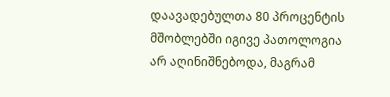დაავადებულთა 80 პროცენტის მშობლებში იგივე პათოლოგია არ აღინიშნებოდა, მაგრამ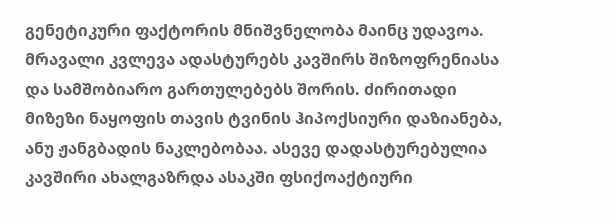გენეტიკური ფაქტორის მნიშვნელობა მაინც უდავოა. მრავალი კვლევა ადასტურებს კავშირს შიზოფრენიასა და სამშობიარო გართულებებს შორის. ძირითადი მიზეზი ნაყოფის თავის ტვინის ჰიპოქსიური დაზიანება, ანუ ჟანგბადის ნაკლებობაა. ასევე დადასტურებულია კავშირი ახალგაზრდა ასაკში ფსიქოაქტიური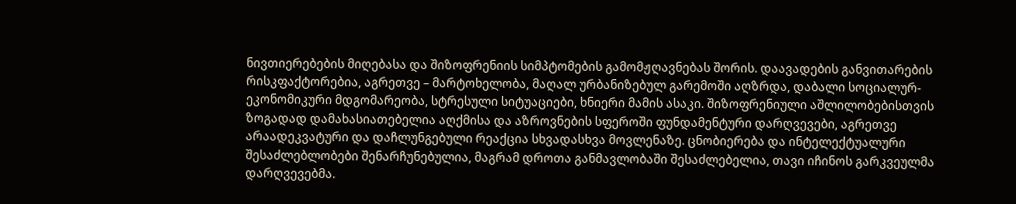ნივთიერებების მიღებასა და შიზოფრენიის სიმპტომების გამომჟღავნებას შორის. დაავადების განვითარების რისკფაქტორებია, აგრეთვე – მარტოხელობა, მაღალ ურბანიზებულ გარემოში აღზრდა, დაბალი სოციალურ-ეკონომიკური მდგომარეობა, სტრესული სიტუაციები, ხნიერი მამის ასაკი. შიზოფრენიული აშლილობებისთვის ზოგადად დამახასიათებელია აღქმისა და აზროვნების სფეროში ფუნდამენტური დარღვევები, აგრეთვე არაადეკვატური და დაჩლუნგებული რეაქცია სხვადასხვა მოვლენაზე. ცნობიერება და ინტელექტუალური შესაძლებლობები შენარჩუნებულია, მაგრამ დროთა განმავლობაში შესაძლებელია, თავი იჩინოს გარკვეულმა დარღვევებმა.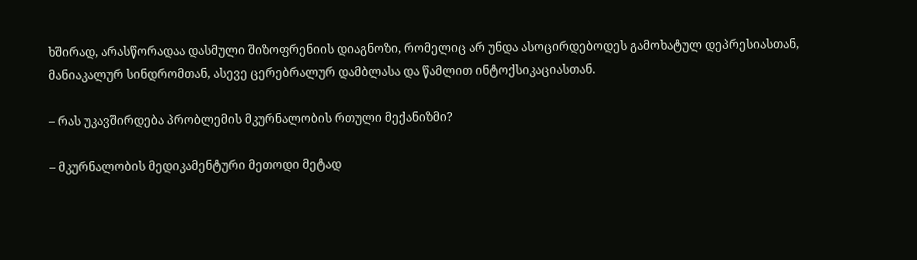ხშირად, არასწორადაა დასმული შიზოფრენიის დიაგნოზი, რომელიც არ უნდა ასოცირდებოდეს გამოხატულ დეპრესიასთან, მანიაკალურ სინდრომთან, ასევე ცერებრალურ დამბლასა და წამლით ინტოქსიკაციასთან.

– რას უკავშირდება პრობლემის მკურნალობის რთული მექანიზმი?

– მკურნალობის მედიკამენტური მეთოდი მეტად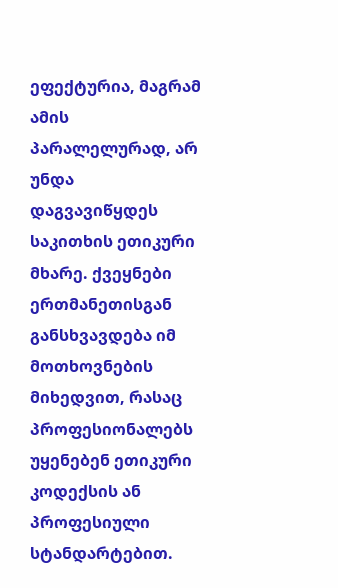ეფექტურია, მაგრამ ამის პარალელურად, არ უნდა დაგვავიწყდეს საკითხის ეთიკური მხარე. ქვეყნები ერთმანეთისგან განსხვავდება იმ მოთხოვნების მიხედვით, რასაც პროფესიონალებს უყენებენ ეთიკური კოდექსის ან პროფესიული სტანდარტებით.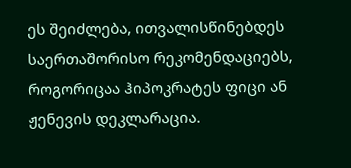ეს შეიძლება, ითვალისწინებდეს საერთაშორისო რეკომენდაციებს, როგორიცაა ჰიპოკრატეს ფიცი ან ჟენევის დეკლარაცია.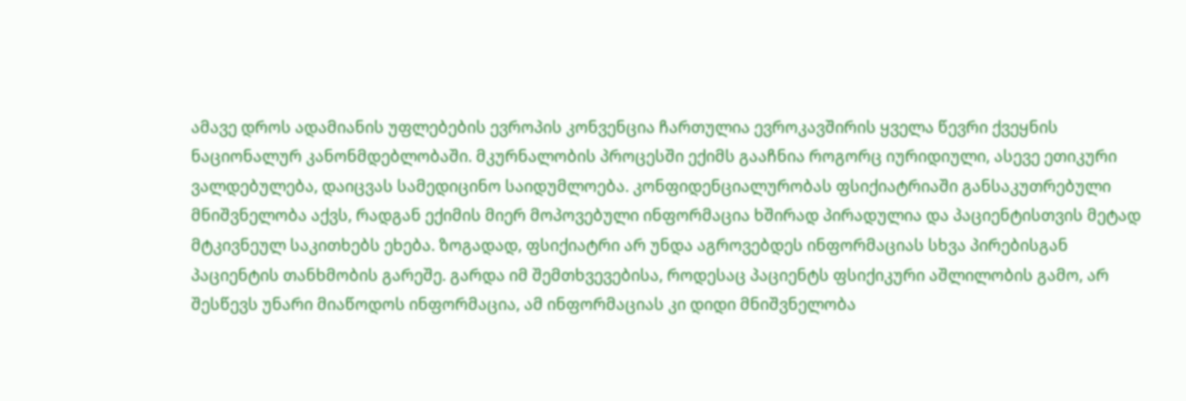ამავე დროს ადამიანის უფლებების ევროპის კონვენცია ჩართულია ევროკავშირის ყველა წევრი ქვეყნის ნაციონალურ კანონმდებლობაში. მკურნალობის პროცესში ექიმს გააჩნია როგორც იურიდიული, ასევე ეთიკური ვალდებულება, დაიცვას სამედიცინო საიდუმლოება. კონფიდენციალურობას ფსიქიატრიაში განსაკუთრებული მნიშვნელობა აქვს, რადგან ექიმის მიერ მოპოვებული ინფორმაცია ხშირად პირადულია და პაციენტისთვის მეტად მტკივნეულ საკითხებს ეხება. ზოგადად, ფსიქიატრი არ უნდა აგროვებდეს ინფორმაციას სხვა პირებისგან პაციენტის თანხმობის გარეშე. გარდა იმ შემთხვევებისა, როდესაც პაციენტს ფსიქიკური აშლილობის გამო, არ შესწევს უნარი მიაწოდოს ინფორმაცია, ამ ინფორმაციას კი დიდი მნიშვნელობა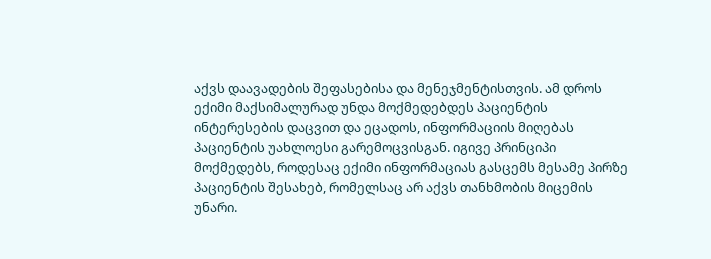აქვს დაავადების შეფასებისა და მენეჯმენტისთვის. ამ დროს ექიმი მაქსიმალურად უნდა მოქმედებდეს პაციენტის ინტერესების დაცვით და ეცადოს, ინფორმაციის მიღებას პაციენტის უახლოესი გარემოცვისგან. იგივე პრინციპი მოქმედებს, როდესაც ექიმი ინფორმაციას გასცემს მესამე პირზე პაციენტის შესახებ, რომელსაც არ აქვს თანხმობის მიცემის უნარი.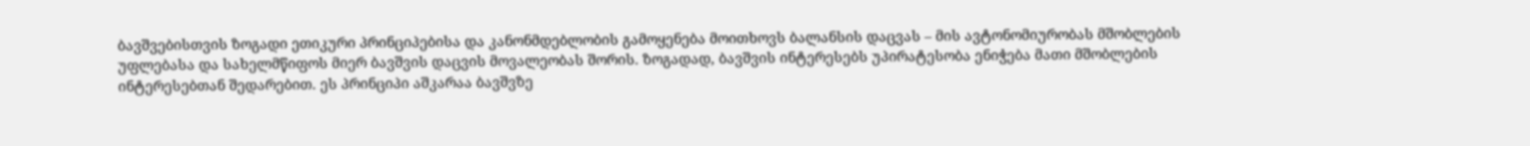ბავშვებისთვის ზოგადი ეთიკური პრინციპებისა და კანონმდებლობის გამოყენება მოითხოვს ბალანსის დაცვას – მის ავტონომიურობას მშობლების უფლებასა და სახელმწიფოს მიერ ბავშვის დაცვის მოვალეობას შორის. ზოგადად, ბავშვის ინტერესებს უპირატესობა ენიჭება მათი მშობლების ინტერესებთან შედარებით. ეს პრინციპი აშკარაა ბავშვზე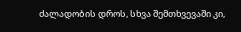ძალადობის დროს, სხვა შემთხვევაში კი,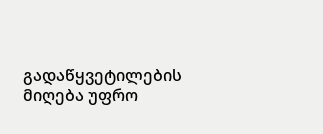გადაწყვეტილების მიღება უფრო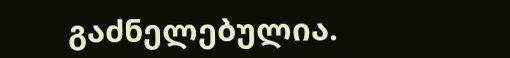გაძნელებულია.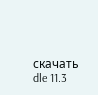скачать dle 11.3